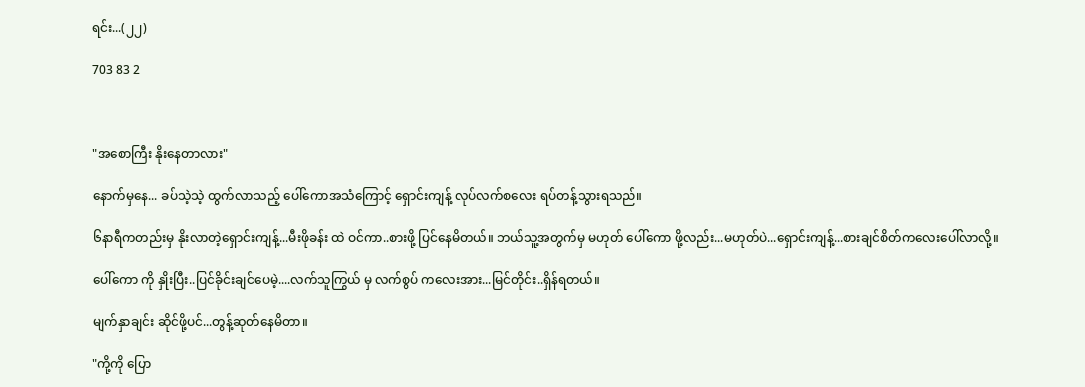ရင်း...(၂၂)

703 83 2



"အစောကြီး နိုးနေတာလား"

နောက်မှနေ... ခပ်သဲ့သဲ့ ထွက်လာသည့် ပေါ်ကောအသံကြောင့် ရှောင်းကျန့် လုပ်လက်စလေး ရပ်တန့်သွားရသည်။

၆နာရီကတည်းမှ နိုးလာတဲ့ရှောင်းကျန့်...မီးဖိုခန်း ထဲ ဝင်ကာ..စားဖို့ ပြင်နေမိတယ်။ ဘယ်သူ့အတွက်မှ မဟုတ် ပေါ်ကော ဖို့လည်း...မဟုတ်ပဲ...ရှောင်းကျန့်...စားချင်စိတ်ကလေးပေါ်လာလို့။

ပေါ်ကော ကို နှိုးပြီး..ပြင်ခိုင်းချင်ပေမဲ့....လက်သူကြွယ် မှ လက်စွပ် ကလေးအား...မြင်တိုင်း..ရှိန်ရတယ်။

မျက်နှာချင်း ဆိုင်ဖို့ပင်...တွန့်ဆုတ်နေမိတာ။

"ကို့ကို ပြော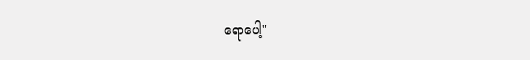ရောပေါ့"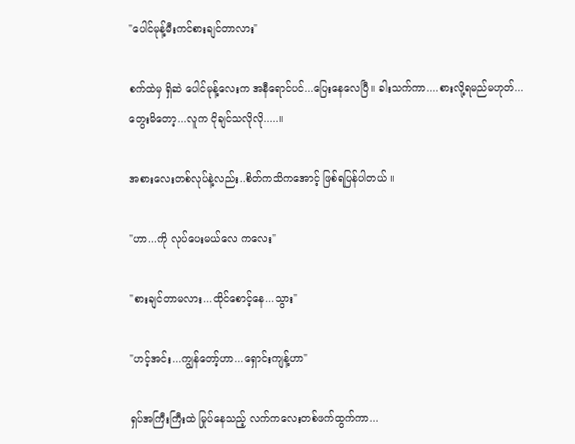"ပေါင်မုန့်မီးကင်စားချင်တာလား"

စက်ထဲမှ ရှိဆဲ ပေါင်မုန့်လေးက အနီရောင်ပင်...ပြေးနေလေပြီ။ ခါးသက်ကာ....စားလို့ရမည်မဟုတ်...တွေးမိတော့...လူက ငိုချင်သလိုလို.....။

အစားလေးတစ်လုပ်နဲ့လည်း..စိတ်ကသိကအောင့် ဖြစ်ရပြန်ပါတယ် ။

"ဟာ...ကို လုပ်ပေးမယ်လေ ကလေး"

"စားချင်တာမလား...ထိုင်စောင့်နေ...သွား"

"ဟင့်အင်း...ကျွန်တော့်ဟာ...ရှောင်းကျန့်ဟာ"

ရှပ်အကြီးကြီးထဲ မြုပ်နေသည့် လက်ကလေးတစ်ဖက်ထွက်ကာ...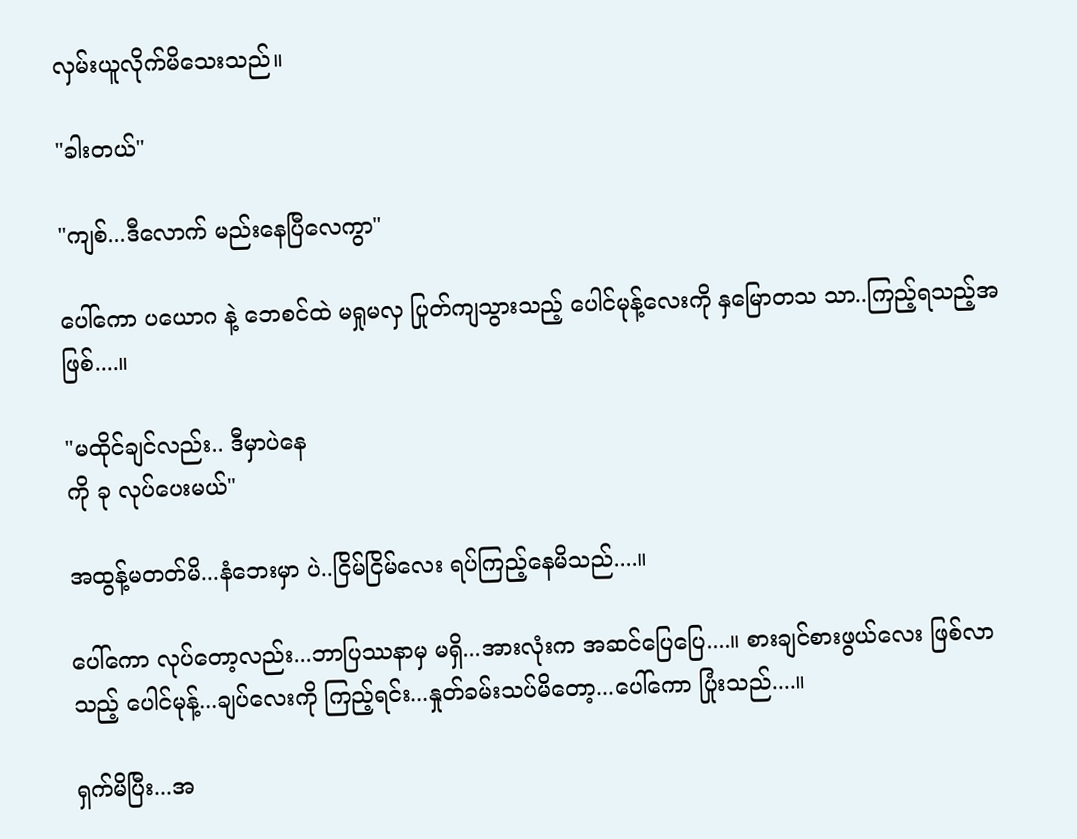လှမ်းယူလိုက်မိသေးသည်။

"ခါးတယ်"

"ကျစ်...ဒီလောက် မည်းနေပြီလေကွာ"

ပေါ်ကော ပယောဂ နဲ့ ဘေစင်ထဲ မရှုမလှ ပြုတ်ကျသွားသည့် ပေါင်မုန့်လေးကို နှမြောတသ သာ..ကြည့်ရသည့်အဖြစ်....။

"မထိုင်ချင်လည်း.. ဒီမှာပဲနေ
ကို ခု လုပ်ပေးမယ်"

အထွန့်မတတ်မိ...နံဘေးမှာ ပဲ..ငြိမ်ငြိမ်လေး ရပ်ကြည့်နေမိသည်....။

ပေါ်ကော လုပ်တော့လည်း...ဘာပြဿနာမှ မရှိ...အားလုံးက အဆင်ပြေပြေ....။ စားချင်စားဖွယ်လေး ဖြစ်လာသည့် ပေါင်မုန့်...ချပ်လေးကို ကြည့်ရင်း...နှုတ်ခမ်းသပ်မိတော့...ပေါ်ကော ပြုံးသည်....။

ရှက်မိပြီး...အ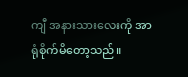ကျီ အနားသားလေးကို အာရုံစိုက်မိတော့သည်။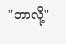"ဘာလို့"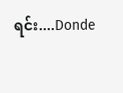ရင်း....Donde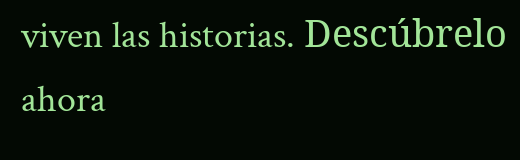viven las historias. Descúbrelo ahora